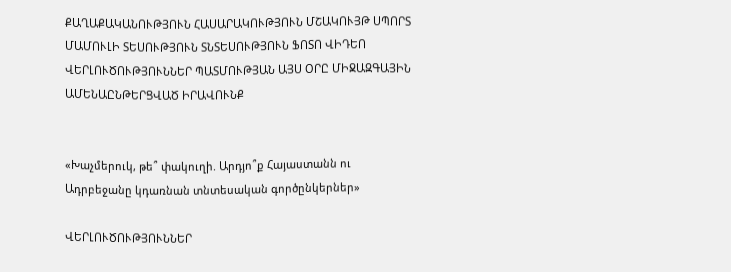ՔԱՂԱՔԱԿԱՆՈՒԹՅՈՒՆ ՀԱՍԱՐԱԿՈՒԹՅՈՒՆ ՄՇԱԿՈՒՅԹ ՍՊՈՐՏ ՄԱՄՈՒԼԻ ՏԵՍՈՒԹՅՈՒՆ ՏՆՏԵՍՈՒԹՅՈՒՆ ՖՈՏՈ ՎԻԴԵՈ ՎԵՐԼՈՒԾՈՒԹՅՈՒՆՆԵՐ ՊԱՏՄՈՒԹՅԱՆ ԱՅՍ ՕՐԸ ՄԻՋԱԶԳԱՅԻՆ ԱՄԵՆԱԸՆԹԵՐՑՎԱԾ ԻՐԱՎՈՒՆՔ


«Խաչմերուկ, թե՞ փակուղի. Արդյո՞ք Հայաստանն ու Ադրբեջանը կդառնան տնտեսական գործընկերներ»

ՎԵՐԼՈՒԾՈՒԹՅՈՒՆՆԵՐ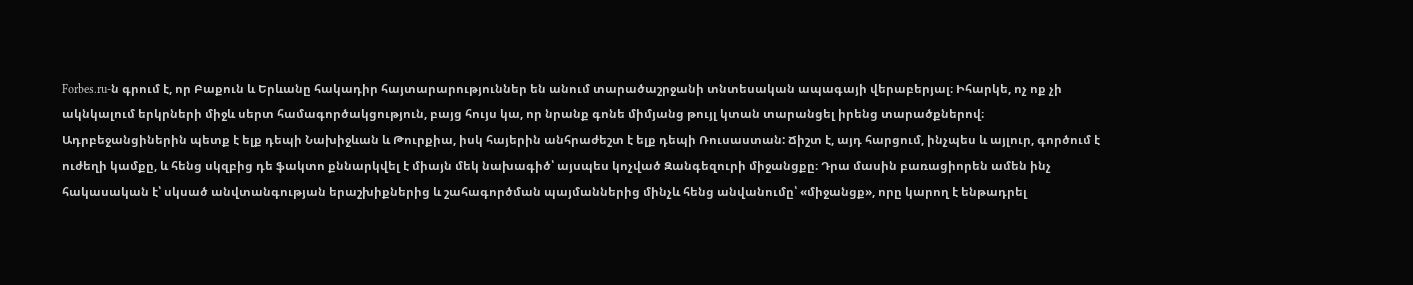Forbes.ru-ն գրում է, որ Բաքուն և Երևանը հակադիր հայտարարություններ են անում տարածաշրջանի տնտեսական ապագայի վերաբերյալ։ Իհարկե, ոչ ոք չի ակնկալում երկրների միջև սերտ համագործակցություն, բայց հույս կա, որ նրանք գոնե միմյանց թույլ կտան տարանցել իրենց տարածքներով։ Ադրբեջանցիներին պետք է ելք դեպի Նախիջևան և Թուրքիա, իսկ հայերին անհրաժեշտ է ելք դեպի Ռուսաստան: Ճիշտ է, այդ հարցում, ինչպես և այլուր, գործում է ուժեղի կամքը, և հենց սկզբից դե ֆակտո քննարկվել է միայն մեկ նախագիծ՝ այսպես կոչված Զանգեզուրի միջանցքը։ Դրա մասին բառացիորեն ամեն ինչ հակասական է՝ սկսած անվտանգության երաշխիքներից և շահագործման պայմաններից մինչև հենց անվանումը՝ «միջանցք», որը կարող է ենթադրել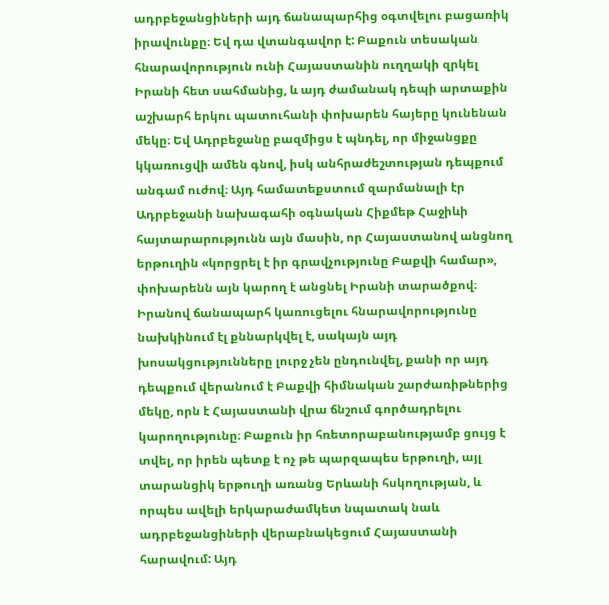ադրբեջանցիների այդ ճանապարհից օգտվելու բացառիկ իրավունքը։ Եվ դա վտանգավոր է: Բաքուն տեսական հնարավորություն ունի Հայաստանին ուղղակի զրկել Իրանի հետ սահմանից, և այդ ժամանակ դեպի արտաքին աշխարհ երկու պատուհանի փոխարեն հայերը կունենան մեկը։ Եվ Ադրբեջանը բազմիցս է պնդել, որ միջանցքը կկառուցվի ամեն գնով, իսկ անհրաժեշտության դեպքում անգամ ուժով։ Այդ համատեքստում զարմանալի էր Ադրբեջանի նախագահի օգնական Հիքմեթ Հաջիևի հայտարարությունն այն մասին, որ Հայաստանով անցնող երթուղին «կորցրել է իր գրավչությունը Բաքվի համար», փոխարենն այն կարող է անցնել Իրանի տարածքով։ Իրանով ճանապարհ կառուցելու հնարավորությունը նախկինում էլ քննարկվել է, սակայն այդ խոսակցությունները լուրջ չեն ընդունվել, քանի որ այդ դեպքում վերանում է Բաքվի հիմնական շարժառիթներից մեկը, որն է Հայաստանի վրա ճնշում գործադրելու կարողությունը։ Բաքուն իր հռետորաբանությամբ ցույց է տվել, որ իրեն պետք է ոչ թե պարզապես երթուղի, այլ տարանցիկ երթուղի առանց Երևանի հսկողության, և որպես ավելի երկարաժամկետ նպատակ նաև ադրբեջանցիների վերաբնակեցում Հայաստանի հարավում: Այդ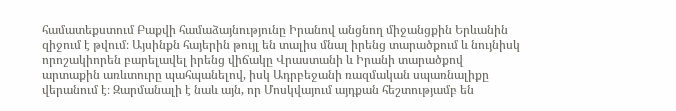համատեքստում Բաքվի համաձայնությունը Իրանով անցնող միջանցքին Երևանին զիջում է թվում։ Այսինքն հայերին թույլ են տալիս մնալ իրենց տարածքում և նույնիսկ որոշակիորեն բարելավել իրենց վիճակը Վրաստանի և Իրանի տարածքով արտաքին առևտուրը պահպանելով, իսկ Ադրբեջանի ռազմական սպառնալիքը վերանում է։ Զարմանալի է նաև այն, որ Մոսկվայում այդքան հեշտությամբ են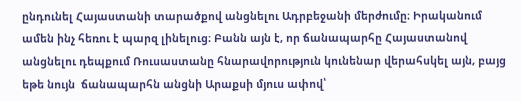ընդունել Հայաստանի տարածքով անցնելու Ադրբեջանի մերժումը։ Իրականում ամեն ինչ հեռու է պարզ լինելուց։ Բանն այն է, որ ճանապարհը Հայաստանով անցնելու դեպքում Ռուսաստանը հնարավորություն կունենար վերահսկել այն, բայց եթե նույն  ճանապարհն անցնի Արաքսի մյուս ափով՝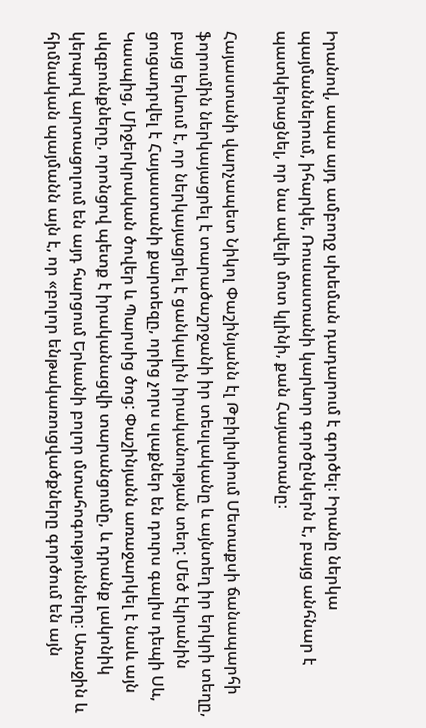Իրանով, ապա այդ ամբողջ սխեման դադարում է գործել։ Իրանը ներկա պայմաններում, իհարկե, Ռուսաստանի կարևոր գործընկերն է, բայց անհնար է պատկերացնել, որ նա ավելի մոտ կլինի, քան Հայաստանը։

Հայաստանի վարչապետ Նիկոլ Փաշինյանն էլ Թբիլիսիում Մետաքսի ճանապարհի ֆորումին ներկայացրել է տարածաշրջանի իր տեսլականը և այնտեղ իր երկրի տեղը, բայց երևում է, որ ներկայացրել է ցանկալին իրականության տեղ: Մեծ էկրանին ցուցադրվել է Հայաստանի քարտեզը, որից չորս սլաքներ են դուրս գալիս դեպի Սև, Կասպից, Միջերկրական ծովեր և Պարսից ծոց: Փաշինյանն առաջարկել է նաև այն սկզբունքները, որոնցով պետք է իրականացվի տարանցումը, և դրանք լակոնիկ կերպով արտացոլում են այդ հարցում Երևանի բոլոր մտահոգությունները։ Առաջին և հիմնական պայմանն այն է, որ «բոլոր ենթակառուցվածքները գործում են այն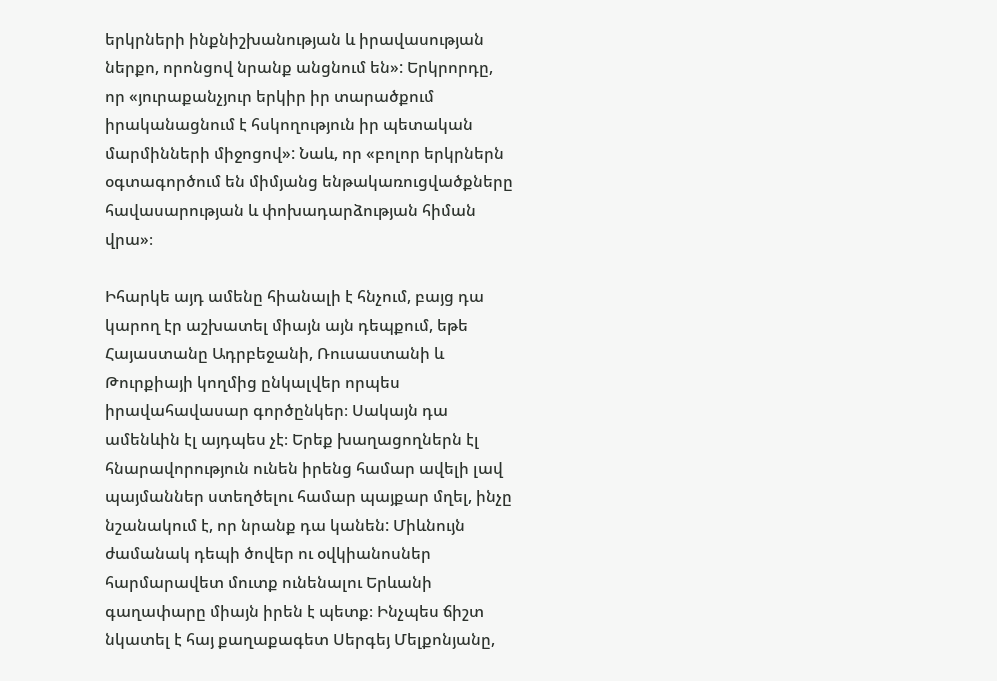երկրների ինքնիշխանության և իրավասության ներքո, որոնցով նրանք անցնում են»: Երկրորդը, որ «յուրաքանչյուր երկիր իր տարածքում իրականացնում է հսկողություն իր պետական մարմինների միջոցով»: Նաև, որ «բոլոր երկրներն օգտագործում են միմյանց ենթակառուցվածքները հավասարության և փոխադարձության հիման վրա»։

Իհարկե այդ ամենը հիանալի է հնչում, բայց դա կարող էր աշխատել միայն այն դեպքում, եթե Հայաստանը Ադրբեջանի, Ռուսաստանի և Թուրքիայի կողմից ընկալվեր որպես իրավահավասար գործընկեր։ Սակայն դա ամենևին էլ այդպես չէ։ Երեք խաղացողներն էլ հնարավորություն ունեն իրենց համար ավելի լավ պայմաններ ստեղծելու համար պայքար մղել, ինչը նշանակում է, որ նրանք դա կանեն: Միևնույն ժամանակ դեպի ծովեր ու օվկիանոսներ հարմարավետ մուտք ունենալու Երևանի գաղափարը միայն իրեն է պետք։ Ինչպես ճիշտ նկատել է հայ քաղաքագետ Սերգեյ Մելքոնյանը,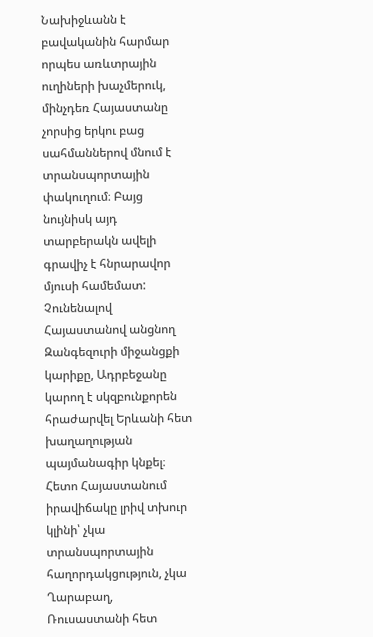Նախիջևանն է բավականին հարմար որպես առևտրային ուղիների խաչմերուկ, մինչդեռ Հայաստանը չորսից երկու բաց սահմաններով մնում է տրանսպորտային փակուղում։ Բայց նույնիսկ այդ տարբերակն ավելի գրավիչ է հնրարավոր մյուսի համեմատ: Չունենալով Հայաստանով անցնող Զանգեզուրի միջանցքի կարիքը, Ադրբեջանը կարող է սկզբունքորեն հրաժարվել Երևանի հետ խաղաղության պայմանագիր կնքել։ Հետո Հայաստանում իրավիճակը լրիվ տխուր կլինի՝ չկա տրանսպորտային հաղորդակցություն, չկա Ղարաբաղ, Ռուսաստանի հետ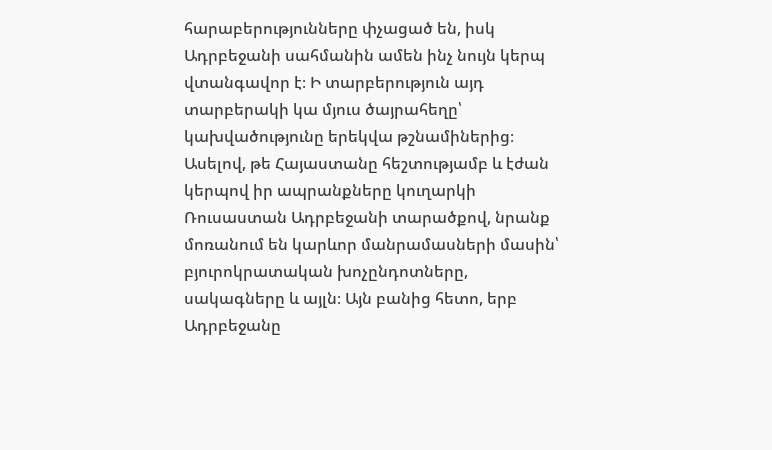հարաբերությունները փչացած են, իսկ Ադրբեջանի սահմանին ամեն ինչ նույն կերպ վտանգավոր է։ Ի տարբերություն այդ տարբերակի կա մյուս ծայրահեղը՝ կախվածությունը երեկվա թշնամիներից։ Ասելով, թե Հայաստանը հեշտությամբ և էժան կերպով իր ապրանքները կուղարկի Ռուսաստան Ադրբեջանի տարածքով, նրանք մոռանում են կարևոր մանրամասների մասին՝ բյուրոկրատական խոչընդոտները, սակագները և այլն։ Այն բանից հետո, երբ Ադրբեջանը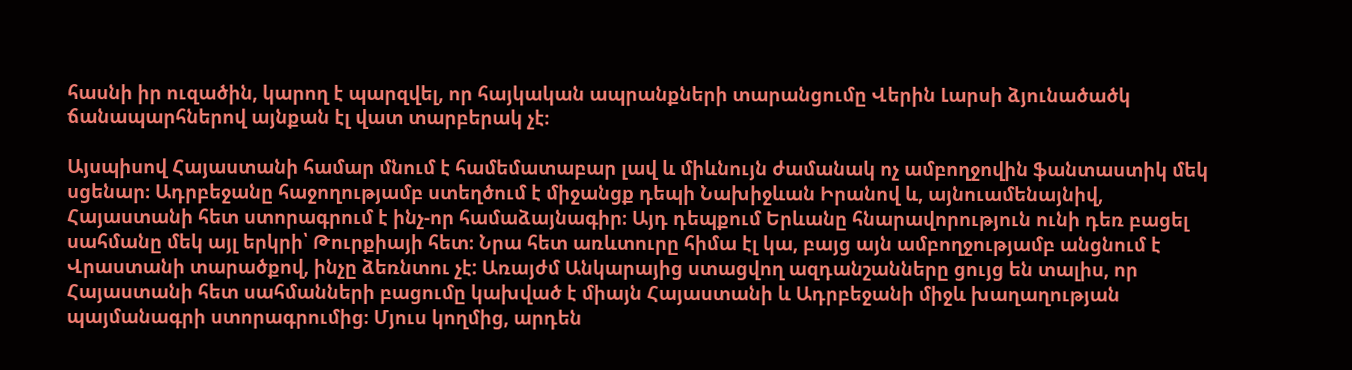հասնի իր ուզածին, կարող է պարզվել, որ հայկական ապրանքների տարանցումը Վերին Լարսի ձյունածածկ ճանապարհներով այնքան էլ վատ տարբերակ չէ։

Այսպիսով Հայաստանի համար մնում է համեմատաբար լավ և միևնույն ժամանակ ոչ ամբողջովին ֆանտաստիկ մեկ սցենար։ Ադրբեջանը հաջողությամբ ստեղծում է միջանցք դեպի Նախիջևան Իրանով և, այնուամենայնիվ, Հայաստանի հետ ստորագրում է ինչ-որ համաձայնագիր։ Այդ դեպքում Երևանը հնարավորություն ունի դեռ բացել սահմանը մեկ այլ երկրի՝ Թուրքիայի հետ։ Նրա հետ առևտուրը հիմա էլ կա, բայց այն ամբողջությամբ անցնում է Վրաստանի տարածքով, ինչը ձեռնտու չէ: Առայժմ Անկարայից ստացվող ազդանշանները ցույց են տալիս, որ Հայաստանի հետ սահմանների բացումը կախված է միայն Հայաստանի և Ադրբեջանի միջև խաղաղության պայմանագրի ստորագրումից։ Մյուս կողմից, արդեն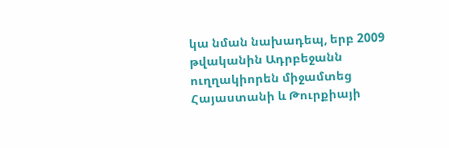կա նման նախադեպ, երբ 2009 թվականին Ադրբեջանն ուղղակիորեն միջամտեց Հայաստանի և Թուրքիայի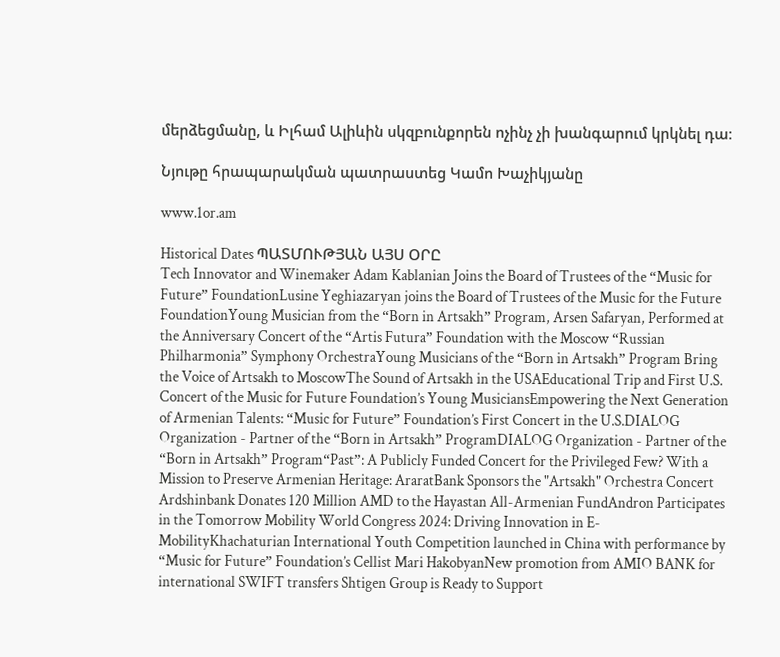մերձեցմանը, և Իլհամ Ալիևին սկզբունքորեն ոչինչ չի խանգարում կրկնել դա։

Նյութը հրապարակման պատրաստեց Կամո Խաչիկյանը

www.1or.am

Historical Dates ՊԱՏՄՈՒԹՅԱՆ ԱՅՍ ՕՐԸ
Tech Innovator and Winemaker Adam Kablanian Joins the Board of Trustees of the “Music for Future” FoundationLusine Yeghiazaryan joins the Board of Trustees of the Music for the Future FoundationYoung Musician from the “Born in Artsakh” Program, Arsen Safaryan, Performed at the Anniversary Concert of the “Artis Futura” Foundation with the Moscow “Russian Philharmonia” Symphony OrchestraYoung Musicians of the “Born in Artsakh” Program Bring the Voice of Artsakh to MoscowThe Sound of Artsakh in the USAEducational Trip and First U.S. Concert of the Music for Future Foundation’s Young MusiciansEmpowering the Next Generation of Armenian Talents: “Music for Future” Foundation’s First Concert in the U.S.DIALOG Organization - Partner of the “Born in Artsakh” ProgramDIALOG Organization - Partner of the “Born in Artsakh” Program“Past”: A Publicly Funded Concert for the Privileged Few? With a Mission to Preserve Armenian Heritage: AraratBank Sponsors the "Artsakh" Orchestra Concert Ardshinbank Donates 120 Million AMD to the Hayastan All-Armenian FundAndron Participates in the Tomorrow Mobility World Congress 2024: Driving Innovation in E-MobilityKhachaturian International Youth Competition launched in China with performance by “Music for Future” Foundation’s Cellist Mari HakobyanNew promotion from AMIO BANK for international SWIFT transfers Shtigen Group is Ready to Support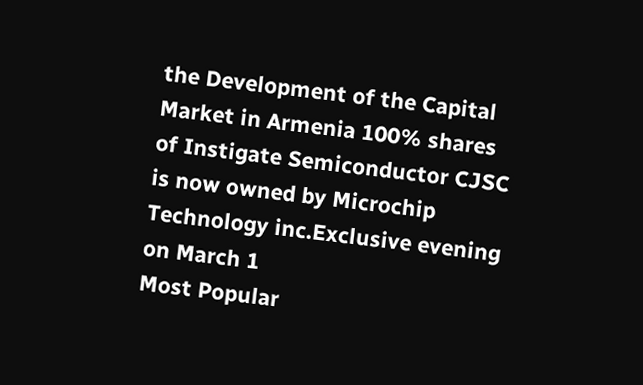the Development of the Capital Market in Armenia 100% shares of Instigate Semiconductor CJSC is now owned by Microchip Technology inc.Exclusive evening on March 1
Most Popular